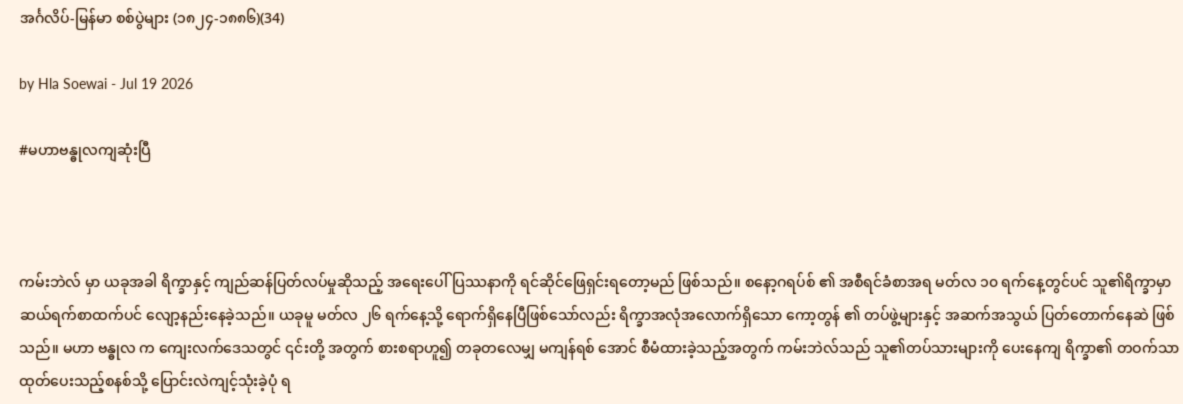အင်္ဂလိပ်-မြန်မာ စစ်ပွဲများ (၁၈၂၄-၁၈၈၆)(34)

by Hla Soewai - Jul 19 2026

#မဟာဗန္ဓုလကျဆုံးပြီ



ကမ်းဘဲလ် မှာ ယခုအခါ ရိက္ခာနှင့် ကျည်ဆန်ပြတ်လပ်မှုဆိုသည့် အရေးပေါ်ပြဿနာကို ရင်ဆိုင်ဖြေရှင်းရတော့မည် ဖြစ်သည်။ စနော့ဂရပ်စ် ၏ အစီရင်ခံစာအရ မတ်လ ၁၀ ရက်နေ့တွင်ပင် သူ၏ရိက္ခာမှာ ဆယ်ရက်စာထက်ပင် လျော့နည်းနေခဲ့သည်။ ယခုမူ မတ်လ ၂၆ ရက်နေ့သို့ ရောက်ရှိနေပြီဖြစ်သော်လည်း ရိက္ခာအလုံအလောက်ရှိသော ကော့တွန် ၏ တပ်ဖွဲ့များနှင့် အဆက်အသွယ် ပြတ်တောက်နေဆဲ ဖြစ်သည်။ မဟာ ဗန္ဓုလ က ကျေးလက်ဒေသတွင် ၎င်းတို့ အတွက် စားစရာဟူ၍ တခုတလေမျှ မကျန်ရစ် အောင် စီမံထားခဲ့သည့်အတွက် ကမ်းဘဲလ်သည် သူ၏တပ်သားများကို ပေးနေကျ ရိက္ခာ၏ တဝက်သာ ထုတ်ပေးသည့်စနစ်သို့ ပြောင်းလဲကျင့်သုံးခဲ့ပုံ ရ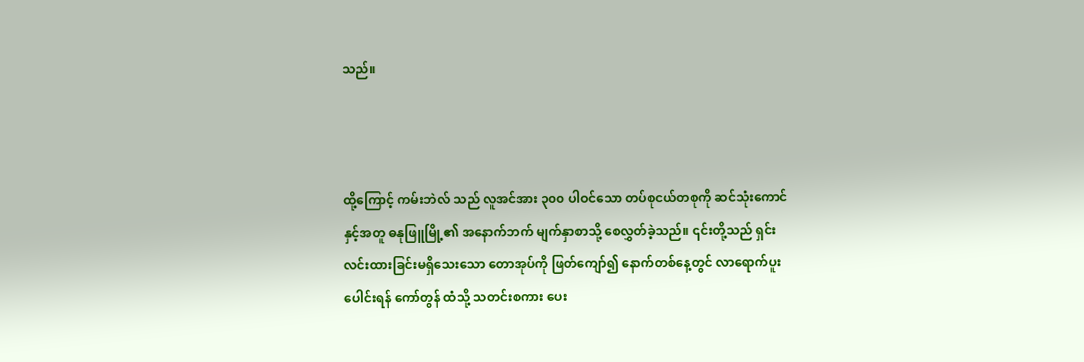သည်။



ထို့ကြောင့် ကမ်းဘဲလ် သည် လူအင်အား ၃၀၀ ပါဝင်သော တပ်စုငယ်တစုကို ဆင်သုံးကောင်နှင့်အတူ ဓနုဖြူမြို့၏ အနောက်ဘက် မျက်နှာစာသို့ စေလွှတ်ခဲ့သည်။ ၎င်းတို့သည် ရှင်းလင်းထားခြင်းမရှိသေးသော တောအုပ်ကို ဖြတ်ကျော်၍ နောက်တစ်နေ့တွင် လာရောက်ပူးပေါင်းရန် ကော်တွန် ထံသို့ သတင်းစကား ပေး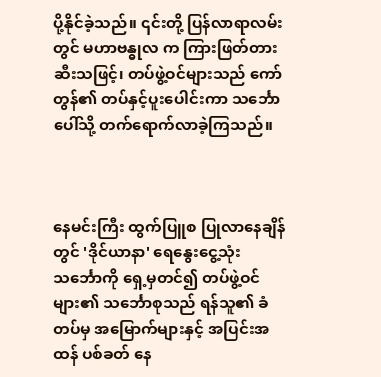ပို့နိုင်ခဲ့သည်။ ၎င်းတို့ ပြန်လာရာလမ်းတွင် မဟာဗန္ဓုလ က ကြားဖြတ်တားဆီးသဖြင့်၊ တပ်ဖွဲ့ဝင်များသည် ကော်တွန်၏ တပ်နှင့်ပူးပေါင်းကာ သင်္ဘောပေါ်သို့ တက်ရောက်လာခဲ့ကြသည်။



နေမင်းကြီး ထွက်ပြူစ ပြုလာနေချိန်တွင် 'ဒိုင်ယာနာ' ရေနွေးငွေ့သုံး သင်္ဘောကို ရှေ့မှတင်၍ တပ်ဖွဲ့ဝင်များ၏ သင်္ဘောစုသည် ရန်သူ၏ ခံတပ်မှ အမြောက်များနှင့် အပြင်းအထန် ပစ်ခတ် နေ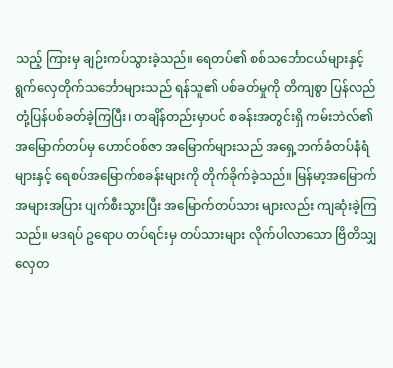သည့် ကြားမှ ချဉ်းကပ်သွားခဲ့သည်။ ရေတပ်၏ စစ်သင်္ဘောငယ်များနှင့် ရွက်လှေတိုက်သင်္ဘောများသည် ရန်သူ၏ ပစ်ခတ်မှုကို တိကျစွာ ပြန်လည်တုံ့ပြန်ပစ်ခတ်ခဲ့ကြပြီး၊ တချိန်တည်းမှာပင် စခန်းအတွင်းရှိ ကမ်းဘဲလ်၏ အမြောက်တပ်မှ ဟောင်ဝစ်ဇာ အမြောက်များသည် အရှေ့ဘက်ခံတပ်နံရံများနှင့် ရေစပ်အမြောက်စခန်းများကို တိုက်ခိုက်ခဲ့သည်။ မြန်မာ့အမြောက် အများအပြား ပျက်စီးသွားပြီး အမြောက်တပ်သား များလည်း ကျဆုံးခဲ့ကြသည်။ မဒရပ် ဥရောပ တပ်ရင်းမှ တပ်သားများ လိုက်ပါလာသော ဗြိတိသျှလှေတ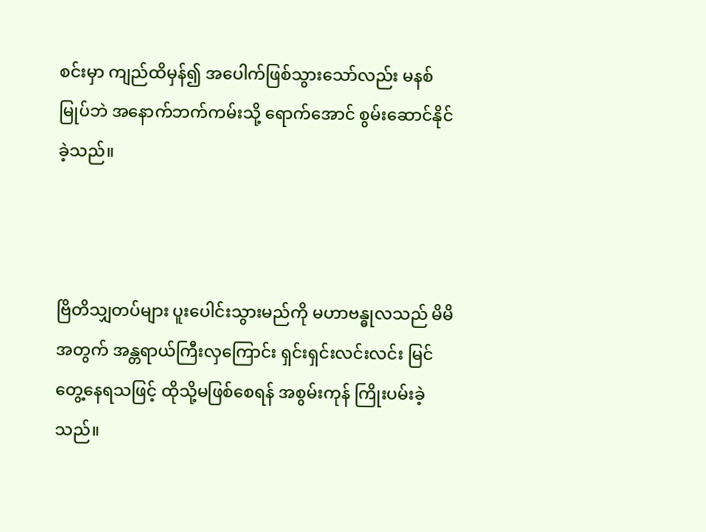စင်းမှာ ကျည်ထိမှန်၍ အပေါက်ဖြစ်သွားသော်လည်း မနစ်မြုပ်ဘဲ အနောက်ဘက်ကမ်းသို့ ရောက်အောင် စွမ်းဆောင်နိုင်ခဲ့သည်။



ဗြိတိသျှတပ်များ ပူးပေါင်းသွားမည်ကို မဟာဗန္ဓုလသည် မိမိအတွက် အန္တရာယ်ကြီးလှကြောင်း ရှင်းရှင်းလင်းလင်း မြင်တွေ့နေရသဖြင့် ထိုသို့မဖြစ်စေရန် အစွမ်းကုန် ကြိုးပမ်းခဲ့သည်။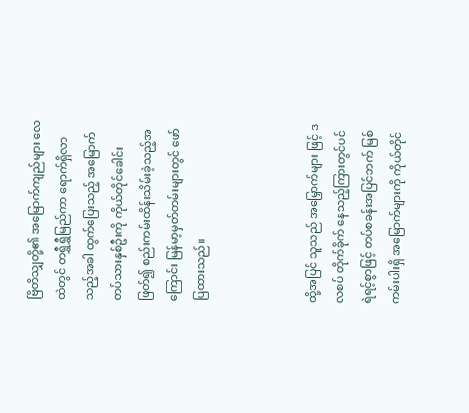ဗြိတိသျှတို့၏ အမြောက်ကျည်များ လေထဲတွင် တရွှီရွှီမြည်ကာ ရောက်ရှိလာသည့်အခါ ထွက်ပြေးသည့် အမြောက်တပ်သားနှစ်ဦးကို ကိုယ်တိုင်ခေါင်းဖြတ်၍ စည်းကမ်းထိန်းသိမ်းခဲ့သည့်အကြောင်း မြန်မာ့မှတ်တမ်းများတွင် ဖော်ပြထားသည်။



ထို့အပြင် သူသည် အမြှောက်များ ဖြင့် ဒလစပ် တိုက်ခိုက် နေသည့်ကြားတွင်ပင် ရဲရင့်စွာဖြင့် တပ်စခန်းအပြင်ဘက် မြစ်ကမ်းပါးရှိ အမြောက်များကို ကိုယ်တိုင်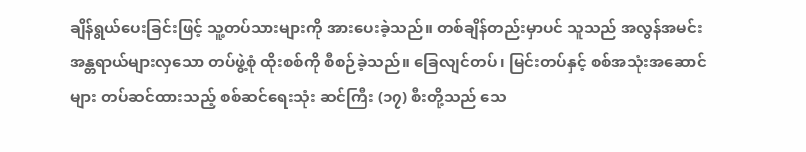ချိန်ရွယ်ပေးခြင်းဖြင့် သူ့တပ်သားများကို အားပေးခဲ့သည်။ တစ်ချိန်တည်းမှာပင် သူသည် အလွန်အမင်း အန္တရာယ်များလှသော တပ်ဖွဲ့စုံ ထိုးစစ်ကို စီစဉ်ခဲ့သည်။ ခြေလျင်တပ်၊ မြင်းတပ်နှင့် စစ်အသုံးအဆောင်များ တပ်ဆင်ထားသည့် စစ်ဆင်ရေးသုံး ဆင်ကြီး (၁၇) စီးတို့သည် သေ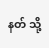နတ် သို့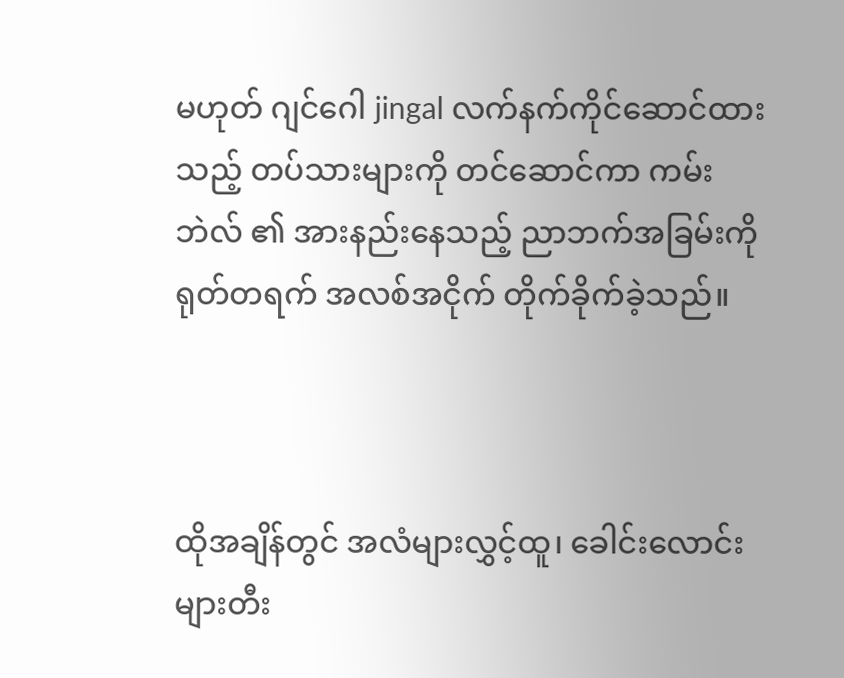မဟုတ် ဂျင်ဂေါ jingal လက်နက်ကိုင်ဆောင်ထားသည့် တပ်သားများကို တင်ဆောင်ကာ ကမ်းဘဲလ် ၏ အားနည်းနေသည့် ညာဘက်အခြမ်းကို ရုတ်တရက် အလစ်အငိုက် တိုက်ခိုက်ခဲ့သည်။



ထိုအချိန်တွင် အလံများလွှင့်ထူ၊ ခေါင်းလောင်းများတီး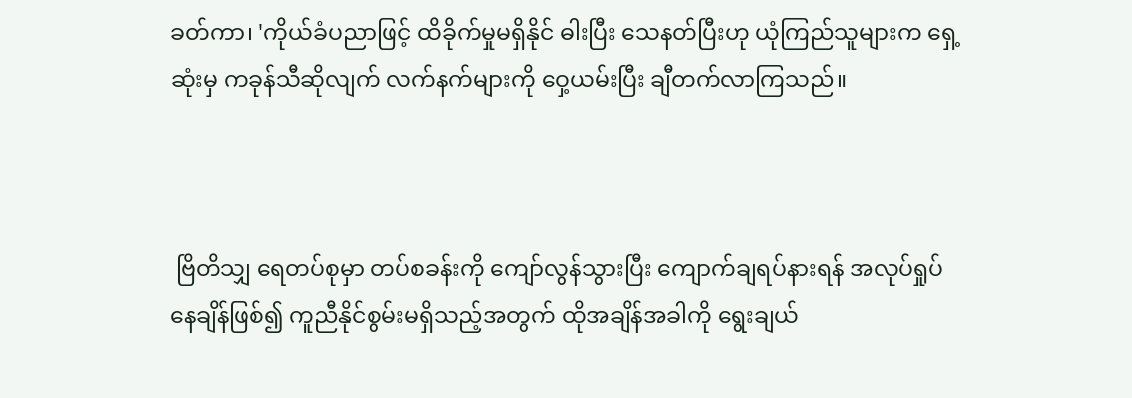ခတ်ကာ၊ 'ကိုယ်ခံပညာဖြင့် ထိခိုက်မှုမရှိနိုင် ဓါးပြီး သေနတ်ပြီးဟု ယုံကြည်သူများက ရှေ့ဆုံးမှ ကခုန်သီဆိုလျက် လက်နက်များကို ဝှေ့ယမ်းပြီး ချီတက်လာကြသည်။



 ဗြိတိသျှ ရေတပ်စုမှာ တပ်စခန်းကို ကျော်လွန်သွားပြီး ကျောက်ချရပ်နားရန် အလုပ်ရှုပ်နေချိန်ဖြစ်၍ ကူညီနိုင်စွမ်းမရှိသည့်အတွက် ထိုအချိန်အခါကို ရွေးချယ်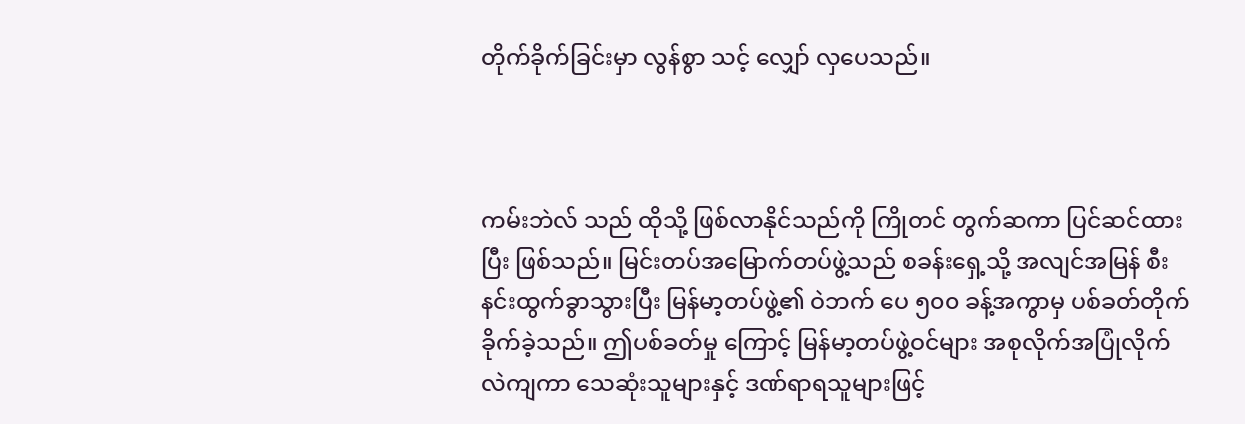တိုက်ခိုက်ခြင်းမှာ လွန်စွာ သင့်‌ လျှော် လှပေသည်။



ကမ်းဘဲလ် သည် ထိုသို့ ဖြစ်လာနိုင်သည်ကို ကြိုတင် တွက်ဆကာ ပြင်ဆင်ထားပြီး ဖြစ်သည်။ မြင်းတပ်အမြောက်တပ်ဖွဲ့သည် စခန်းရှေ့သို့ အလျင်အမြန် စီးနင်းထွက်ခွာသွားပြီး မြန်မာ့တပ်ဖွဲ့၏ ဝဲဘက် ပေ ၅၀၀ ခန့်အကွာမှ ပစ်ခတ်တိုက်ခိုက်ခဲ့သည်။ ဤပစ်ခတ်မှု ကြောင့် မြန်မာ့တပ်ဖွဲ့ဝင်များ အစုလိုက်အပြုံလိုက် လဲကျကာ သေဆုံးသူများနှင့် ဒဏ်ရာရသူများဖြင့်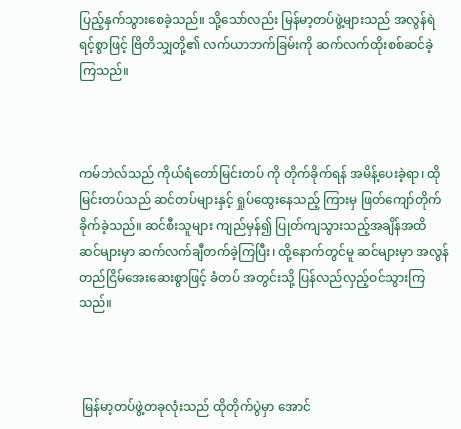ပြည့်နှက်သွားစေခဲ့သည်။ သို့သော်လည်း မြန်မာ့တပ်ဖွဲ့များသည် အလွန်ရဲရင့်စွာဖြင့် ဗြိတိသျှတို့၏ လက်ယာဘက်ခြမ်းကို ဆက်လက်ထိုးစစ်ဆင်ခဲ့ကြသည်။



ကမ်ဘဲလ်သည် ကိုယ်ရံတော်မြင်းတပ် ကို တိုက်ခိုက်ရန် အမိန့်ပေးခဲ့ရာ၊ ထိုမြင်းတပ်သည် ဆင်တပ်များနှင့် ရှုပ်ထွေးနေသည့် ကြားမှ ဖြတ်ကျော်တိုက်ခိုက်ခဲ့သည်။ ဆင်စီးသူများ ကျည်မှန်၍ ပြုတ်ကျသွားသည့်အချိန်အထိ ဆင်များမှာ ဆက်လက်ချီတက်ခဲ့ကြပြီး၊ ထို့နောက်တွင်မူ ဆင်များမှာ အလွန်တည်ငြိမ်အေးဆေးစွာဖြင့် ခံတပ် အတွင်းသို့ ပြန်လည်လှည့်ဝင်သွားကြသည်။



 မြန်မာ့တပ်ဖွဲ့တခုလုံးသည် ထိုတိုက်ပွဲမှာ အောင်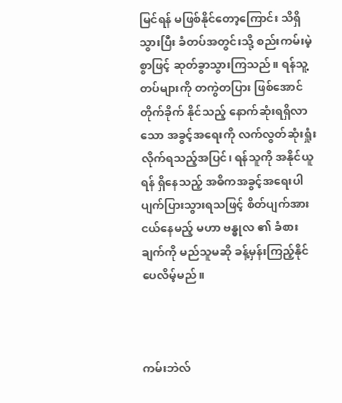မြင်ရန် မဖြစ်နိုင်တော့ကြောင်း သိရှိသွားပြီး ခံတပ်အတွင်းသို့ စည်းကမ်းမဲ့စွာဖြင့် ဆုတ်ခွာသွားကြသည်။ ရန်သူ့တပ်များကို တကွဲတပြား ဖြစ်အောင် တိုက်ခိုက် နိုင်သည့် နောက်ဆုံးရရှိလာသော အခွင့်အရေးကို လက်လွတ်ဆုံးရှုံးလိုက်ရသည့်အပြင်၊ ရန်သူကို အနိုင်ယူရန် ရှိနေသည့် အဓိကအခွင့်အရေးပါ ပျက်ပြားသွားရသဖြင့် စိတ်ပျက်အားငယ်နေမည့် မဟာ ဗန္ဓုလ ၏ ခံစားချက်ကို မည်သူမဆို ခန့်မှန်းကြည့်နိုင်ပေလိမ့်မည်။



ကမ်းဘဲလ်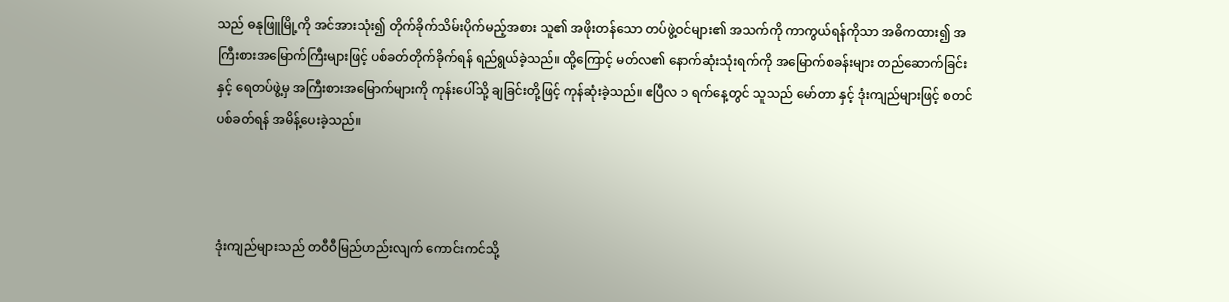သည် ဓနုဖြူမြို့ကို အင်အားသုံး၍ တိုက်ခိုက်သိမ်းပိုက်မည့်အစား သူ၏ အဖိုးတန်သော တပ်ဖွဲ့ဝင်များ၏ အသက်ကို ကာကွယ်ရန်ကိုသာ အဓိကထား၍ အကြီးစားအမြောက်ကြီးများဖြင့် ပစ်ခတ်တိုက်ခိုက်ရန် ရည်ရွယ်ခဲ့သည်။ ထို့ကြောင့် မတ်လ၏ နောက်ဆုံးသုံးရက်ကို အမြောက်စခန်းများ တည်ဆောက်ခြင်းနှင့် ရေတပ်ဖွဲ့မှ အကြီးစားအမြောက်များကို ကုန်းပေါ်သို့ ချခြင်းတို့ဖြင့် ကုန်ဆုံးခဲ့သည်။ ဧပြီလ ၁ ရက်နေ့တွင် သူသည် မော်တာ နှင့် ဒုံးကျည်များဖြင့် စတင်ပစ်ခတ်ရန် အမိန့်ပေးခဲ့သည်။



ဒုံးကျည်များသည် တဝီဝီမြည်ဟည်းလျက် ကောင်းကင်သို့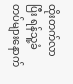ထိုးတက်လာပြီး ရန်သူ့ခံတပ်များနောက်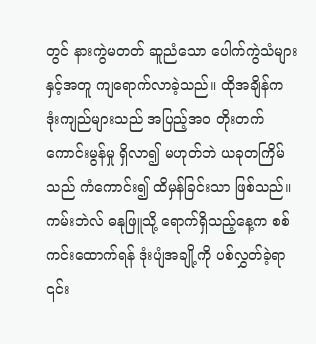တွင် နားကွဲမတတ် ဆူညံသော ပေါက်ကွဲသံများနှင့်အတူ ကျရောက်လာခဲ့သည်။ ထိုအချိန်က ဒုံးကျည်များသည် အပြည့်အဝ တိုးတက်ကောင်းမွန်မှု ရှိလာ၍ မဟုတ်ဘဲ ယခုတကြိမ်သည် ကံကောင်း၍ ထိမှန်ခြင်းသာ ဖြစ်သည်။ ကမ်းဘဲလ် ဓနုဖြူသို့ ရောက်ရှိသည့်နေ့က စစ်ကင်းထောက်ရန် ဒုံးပျံအချို့ကို ပစ်လွှတ်ခဲ့ရာ ၎င်း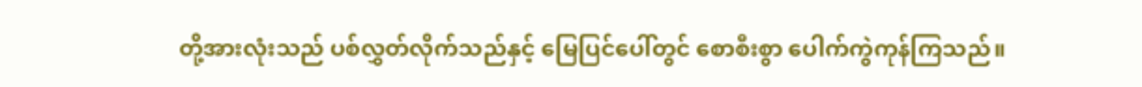တို့အားလုံးသည် ပစ်လွှတ်လိုက်သည်နှင့် မြေပြင်ပေါ်တွင် စောစီးစွာ ပေါက်ကွဲကုန်ကြသည်။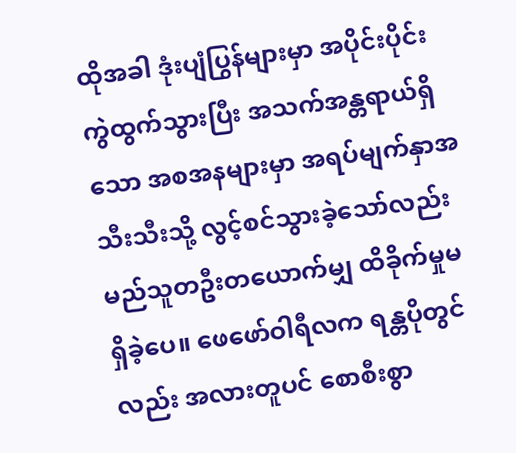ထိုအခါ ဒုံးပျံပြွန်များမှာ အပိုင်းပိုင်း ကွဲထွက်သွားပြီး အသက်အန္တရာယ်ရှိသော အစအနများမှာ အရပ်မျက်နှာအသီးသီးသို့ လွင့်စင်သွားခဲ့သော်လည်း မည်သူတဦးတယောက်မျှ ထိခိုက်မှုမရှိခဲ့ပေ။ ဖေဖော်ဝါရီလက ရန္တပိုတွင်လည်း အလားတူပင် စောစီးစွာ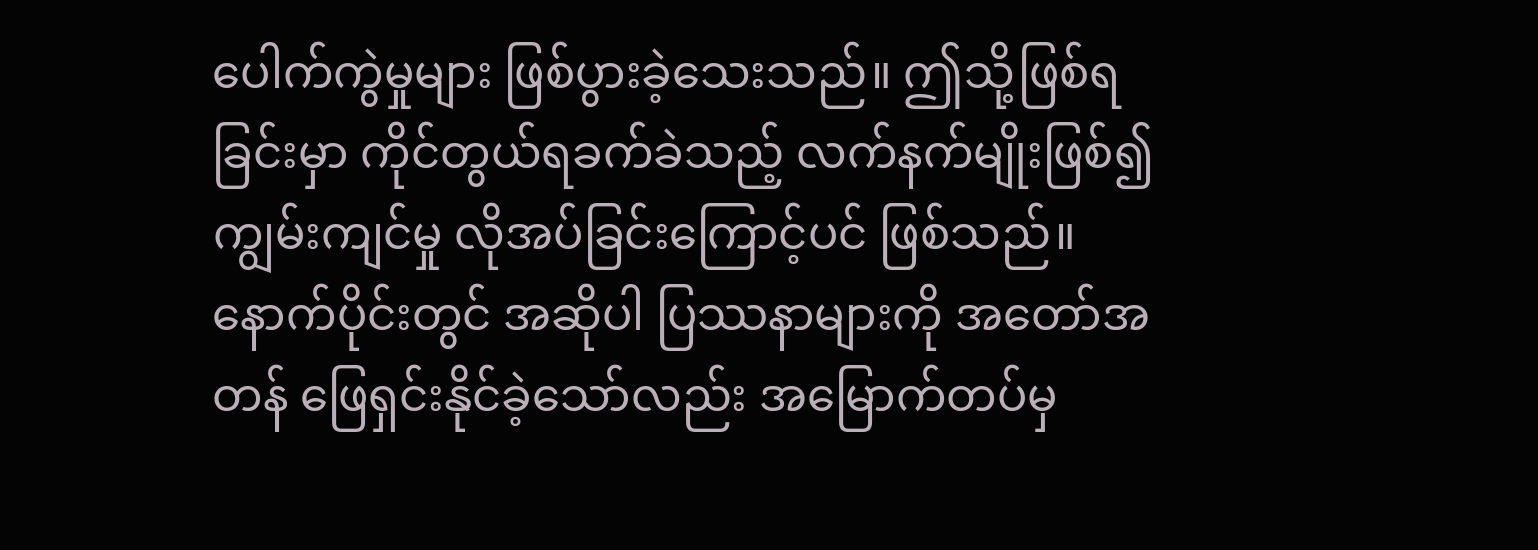ပေါက်ကွဲမှုများ ဖြစ်ပွားခဲ့သေးသည်။ ဤသို့ဖြစ်ရခြင်းမှာ ကိုင်တွယ်ရခက်ခဲသည့် လက်နက်မျိုးဖြစ်၍ ကျွမ်းကျင်မှု လိုအပ်ခြင်းကြောင့်ပင် ဖြစ်သည်။ နောက်ပိုင်းတွင် အဆိုပါ ပြဿနာများကို အတော်အတန် ဖြေရှင်းနိုင်ခဲ့သော်လည်း အမြောက်တပ်မှ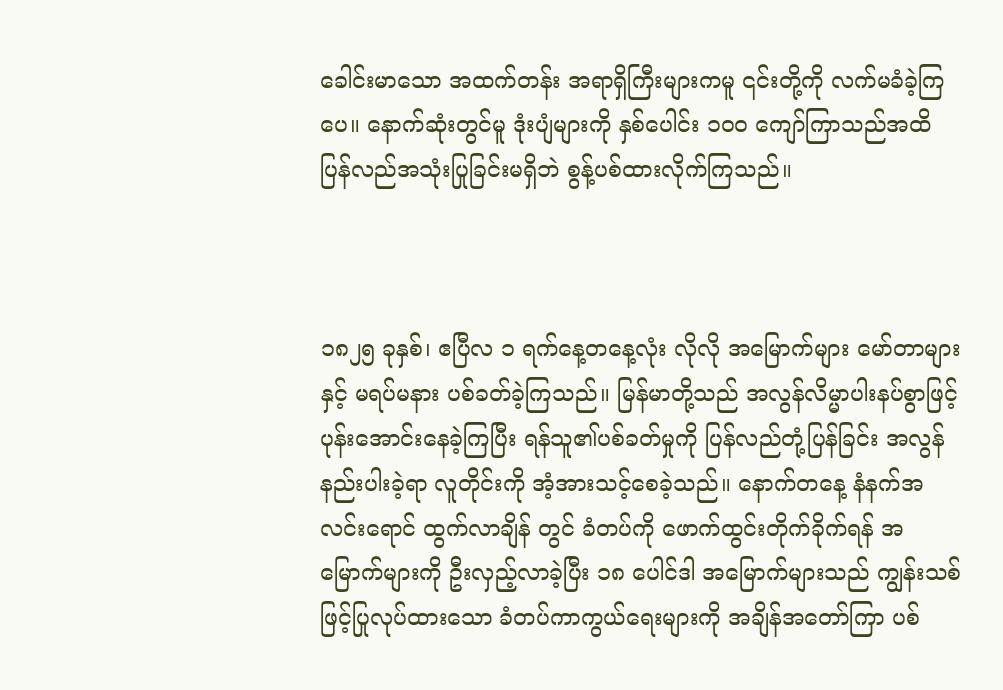ခေါင်းမာသော အထက်တန်း အရာရှိကြီးများကမူ ၎င်းတို့ကို လက်မခံခဲ့ကြပေ။ နောက်ဆုံးတွင်မူ ဒုံးပျံများကို နှစ်ပေါင်း ၁၀၀ ကျော်ကြာသည်အထိ ပြန်လည်အသုံးပြုခြင်းမရှိဘဲ စွန့်ပစ်ထားလိုက်ကြသည်။



၁၈၂၅ ခုနှစ်၊ ဧပြီလ ၁ ရက်နေ့တနေ့လုံး လိုလို အမြောက်များ မော်တာများနှင့် မရပ်မနား ပစ်ခတ်ခဲ့ကြသည်။ မြန်မာတို့သည် အလွန်လိမ္မာပါးနပ်စွာဖြင့် ပုန်းအောင်းနေခဲ့ကြပြီး ရန်သူ၏ပစ်ခတ်မှုကို ပြန်လည်တုံ့ပြန်ခြင်း အလွန်နည်းပါးခဲ့ရာ လူတိုင်းကို အံ့အားသင့်စေခဲ့သည်။ နောက်တနေ့ နံနက်အလင်းရောင် ထွက်လာချိန် တွင် ခံတပ်ကို ဖောက်ထွင်းတိုက်ခိုက်ရန် အမြောက်များကို ဦးလှည့်လာခဲ့ပြီး ၁၈ ပေါင်ဒါ အမြောက်များသည် ကျွန်းသစ်ဖြင့်ပြုလုပ်ထားသော ခံတပ်ကာကွယ်ရေးများကို အချိန်အတော်ကြာ ပစ်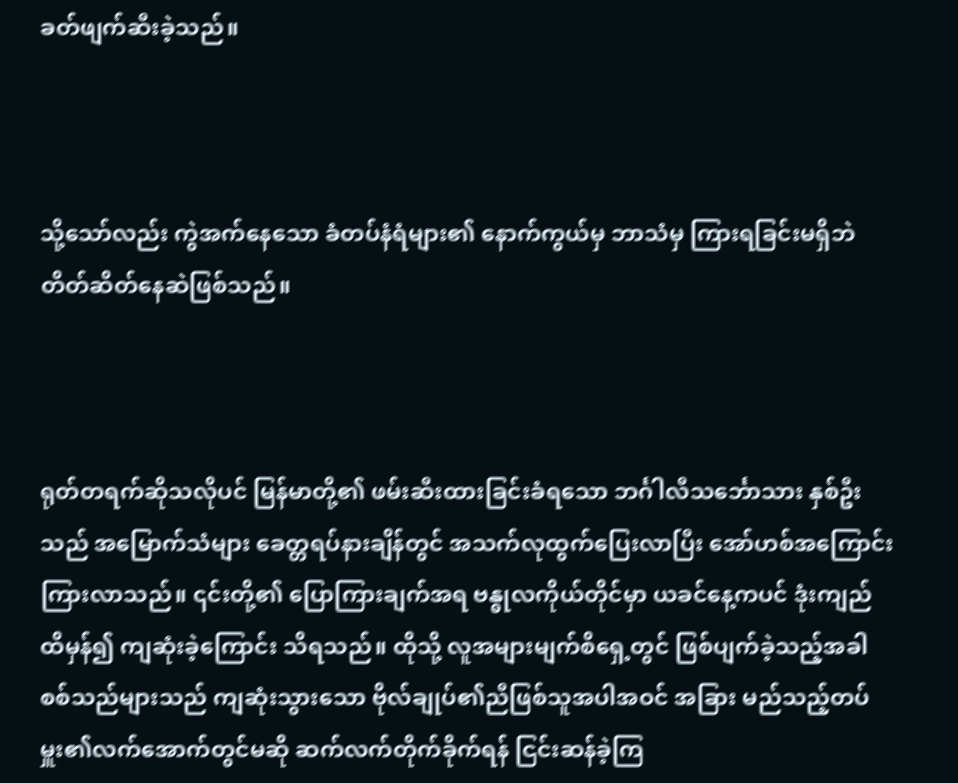ခတ်ဖျက်ဆီးခဲ့သည်။



သို့သော်လည်း ကွဲအက်နေသော ခံတပ်နံရံများ၏ နောက်ကွယ်မှ ဘာသံမှ ကြားရခြင်းမရှိဘဲ တိတ်ဆိတ်နေဆဲဖြစ်သည်။



ရုတ်တရက်ဆိုသလိုပင် မြန်မာတို့၏ ဖမ်းဆီးထားခြင်းခံရသော ဘင်္ဂါလီသင်္ဘောသား နှစ်ဦးသည် အမြောက်သံများ ခေတ္တရပ်နားချိန်တွင် အသက်လုထွက်ပြေးလာပြီး အော်ဟစ်အကြောင်းကြားလာသည်။ ၎င်းတို့၏ ပြောကြားချက်အရ ဗန္ဓုလကိုယ်တိုင်မှာ ယခင်နေ့ကပင် ဒုံးကျည်ထိမှန်၍ ကျဆုံးခဲ့ကြောင်း သိရသည်။ ထိုသို့ လူအများမျက်စိရှေ့တွင် ဖြစ်ပျက်ခဲ့သည့်အခါ စစ်သည်များသည် ကျဆုံးသွားသော ဗိုလ်ချုပ်၏ညီဖြစ်သူအပါအဝင် အခြား မည်သည့်တပ်မှူး၏လက်အောက်တွင်မဆို ဆက်လက်တိုက်ခိုက်ရန် ငြင်းဆန်ခဲ့ကြ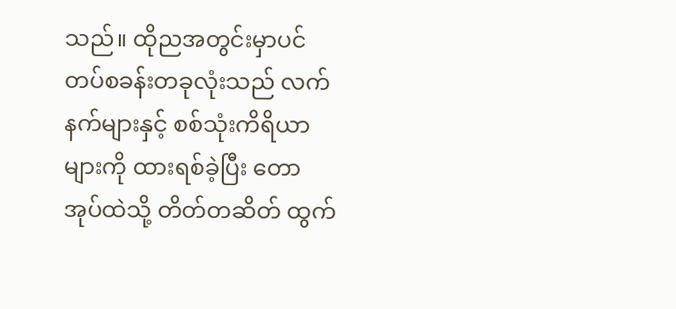သည်။ ထိုညအတွင်းမှာပင် တပ်စခန်းတခုလုံးသည် လက်နက်များနှင့် စစ်သုံးကိရိယာများကို ထားရစ်ခဲ့ပြီး တောအုပ်ထဲသို့ တိတ်တဆိတ် ထွက်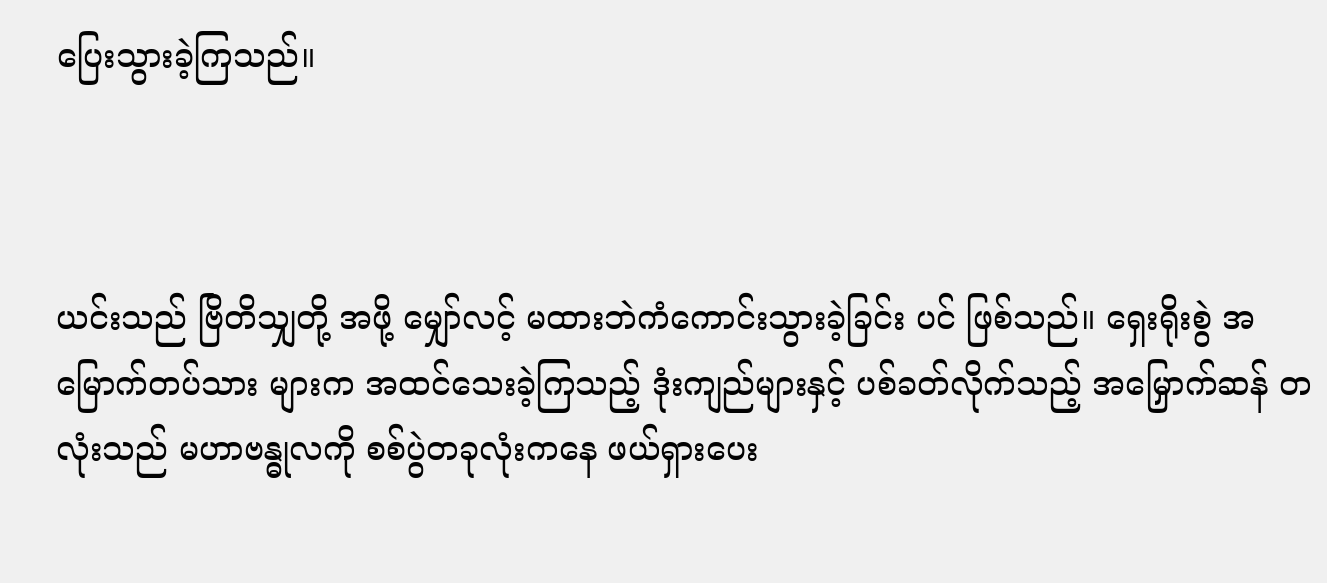ပြေးသွားခဲ့ကြသည်။



ယင်းသည် ဗြိတိသျှတို့ အဖို့ မျှော်လင့် မထားဘဲကံကောင်းသွားခဲ့ခြင်း ပင် ဖြစ်သည်။ ရှေးရိုးစွဲ အမြောက်တပ်သား များက အထင်သေးခဲ့ကြသည့် ဒုံးကျည်များနှင့် ပစ်ခတ်လိုက်သည့် အမြှောက်ဆန် တလုံးသည် မဟာဗန္ဓုလကို စစ်ပွဲတခုလုံးကနေ ဖယ်ရှားပေး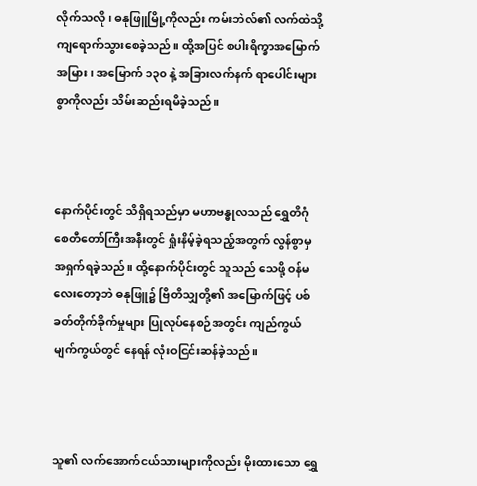လိုက်သလို၊ ဓနုဖြူမြို့ကိုလည်း ကမ်းဘဲလ်၏ လက်ထဲသို့ ကျရောက်သွားစေခဲ့သည်။ ထို့အပြင် စပါးရိက္ခာအမြောက်အမြား၊ အမြောက် ၁၃၀ နဲ့ အခြားလက်နက် ရာပေါင်းများစွာကိုလည်း သိမ်းဆည်းရမိခဲ့သည်။



နောက်ပိုင်းတွင် သိရှိရသည်မှာ မဟာဗန္ဓုလသည် ရွှေတိဂုံစေတီတော်ကြီးအနီးတွင် ရှုံးနိမ့်ခဲ့ရသည့်အတွက် လွန်စွာမှ အရှက်ရခဲ့သည်။ ထို့နောက်ပိုင်းတွင် သူသည် သေဖို့ ဝန်မလေးတော့ဘဲ ဓနုဖြူ၌ ဗြိတိသျှတို့၏ အမြောက်ဖြင့် ပစ်ခတ်တိုက်ခိုက်မှုများ ပြုလုပ်နေစဉ်အတွင်း ကျည်ကွယ် မျက်ကွယ်တွင် နေရန် လုံးဝငြင်းဆန်ခဲ့သည်။



သူ၏ လက်အောက်ငယ်သားများကိုလည်း မိုးထားသော ရွှေ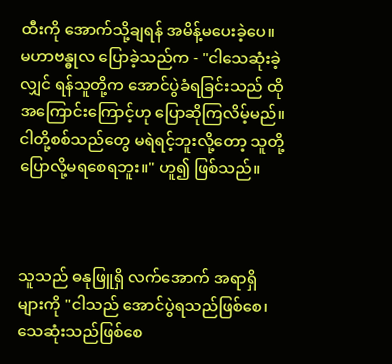ထီးကို အောက်သို့ချရန် အမိန့်မပေးခဲ့ပေ။ မဟာ‌ဗန္ဓုလ‌ ပြောခဲ့သည်က - "ငါသေဆုံးခဲ့လျှင် ရန်သူတို့က အောင်ပွဲခံရခြင်းသည် ထိုအကြောင်းကြောင့်ဟု ပြောဆိုကြလိမ့်မည်။ ငါတို့စစ်သည်တွေ မရဲရင့်ဘူးလို့တော့ သူတို့ ပြောလို့မရစေရဘူး။" ဟူ၍ ဖြစ်သည်။



သူသည် ဓနုဖြူရှိ လက်အောက် အရာရှိများကို "ငါသည် အောင်ပွဲရသည်ဖြစ်စေ၊ သေဆုံးသည်ဖြစ်စေ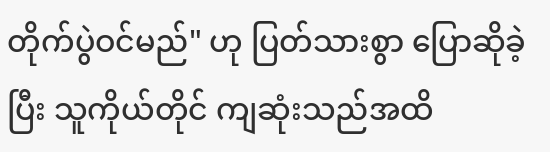တိုက်ပွဲဝင်မည်" ဟု ပြတ်သားစွာ ပြောဆိုခဲ့ပြီး သူကိုယ်တိုင် ကျဆုံးသည်အထိ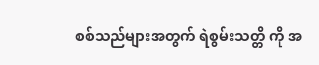စစ်သည်များအတွက် ရဲစွမ်းသတ္တိ ကို အ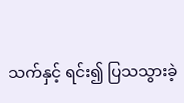သက်နှင့် ရင်း၍ ပြသသွားခဲ့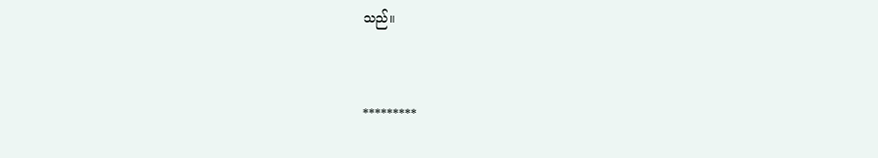သည်။



*********